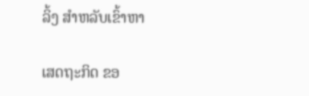ລິ້ງ ສຳຫລັບເຂົ້າຫາ

ເສດຖະກິດ ຂອ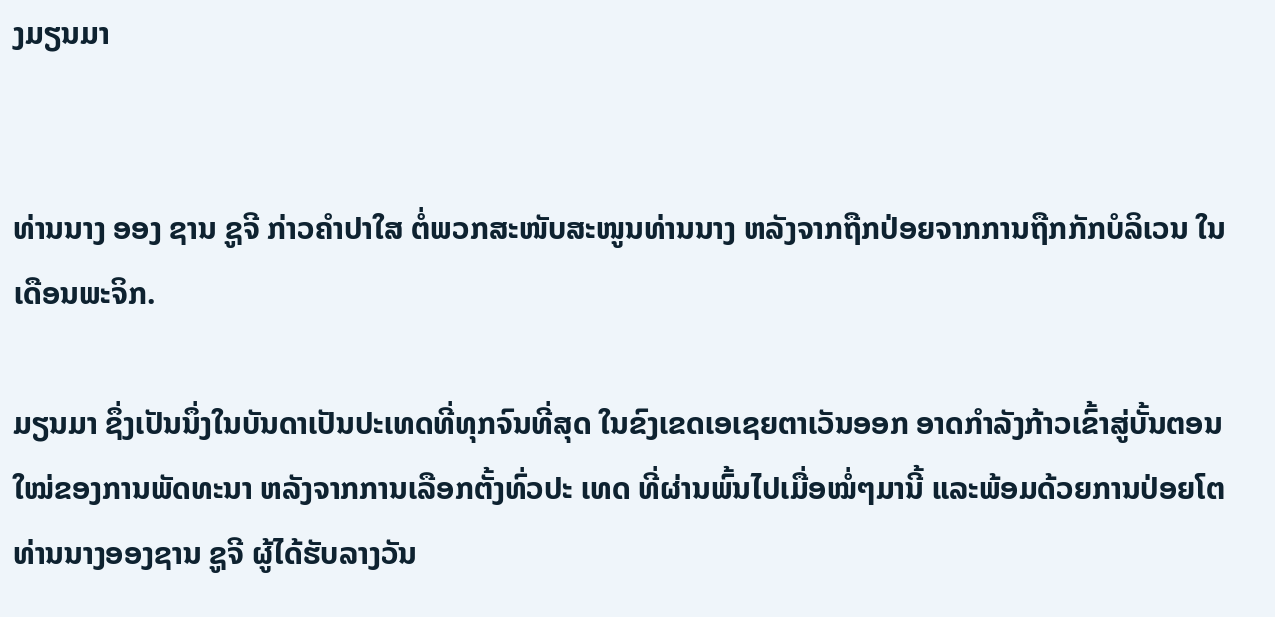ງມຽນມາ


ທ່ານນາງ ອອງ ຊານ ຊູຈີ ກ່າວຄໍາປາໃສ ຕໍ່ພວກສະໜັບສະໜູນທ່ານນາງ ຫລັງຈາກຖືກປ່ອຍຈາກການຖືກກັກບໍລິເວນ ໃນເດືອນພະຈິກ.

ມຽນມາ ຊຶ່ງເປັນນຶ່ງໃນບັນດາເປັນປະເທດທີ່ທຸກຈົນທີ່ສຸດ ໃນຂົງເຂດເອເຊຍຕາເວັນອອກ ອາດກໍາລັງກ້າວເຂົ້າສູ່ບັ້ນຕອນໃໝ່ຂອງການພັດທະນາ ຫລັງຈາກການເລືອກຕັ້ງທົ່ວປະ ເທດ ທີ່ຜ່ານພົ້ນໄປເມື່ອໝໍ່ໆມານີ້ ແລະພ້ອມດ້ວຍການປ່ອຍໂຕທ່ານນາງອອງຊານ ຊູຈີ ຜູ້ໄດ້ຮັບລາງວັນ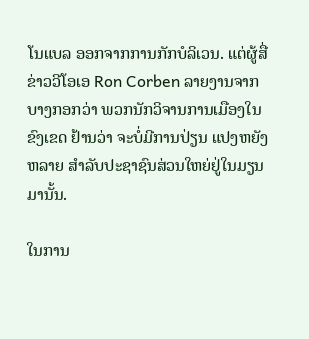ໂນແບລ ອອກຈາກການກັກບໍລິເວນ. ແຕ່ຜູ້ສື່ຂ່າວວີໂອເອ Ron Corben ລາຍງານຈາກບາງກອກວ່າ ພວກນັກວິຈານການເມືອງໃນຂົງເຂດ ຢ້ານວ່າ ຈະບໍ່ມີການປ່ຽນ ແປງຫຍັງຫລາຍ ສໍາລັບປະຊາຊົນສ່ວນໃຫຍ່ຢູ່ໃນມຽນມານັ້ນ.

ໃນການ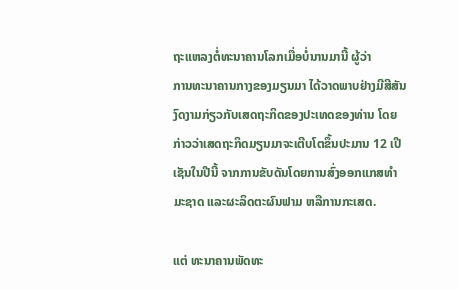ຖະແຫລງຕໍ່ທະນາຄານໂລກເມື່ອບໍ່ນານມານີ້ ຜູ້ວ່າ
ການທະນາຄານກາງຂອງມຽນມາ ໄດ້ວາດພາບຢ່າງມີສີສັນ
ງົດງາມກ່ຽວກັບເສດຖະກິດຂອງປະເທດຂອງທ່ານ ໂດຍ
ກ່າວວ່າເສດຖະກິດມຽນມາຈະເຕີບໂຕຂຶ້ນປະມານ 12 ເປີ
ເຊັນໃນປີນີ້ ຈາກການຂັບດັນໂດຍການສົ່ງອອກແກສທໍາ
ມະຊາດ ແລະຜະລິດຕະຜົນຟາມ ຫລືການກະເສດ.

ແຕ່ ທະນາຄານພັດທະ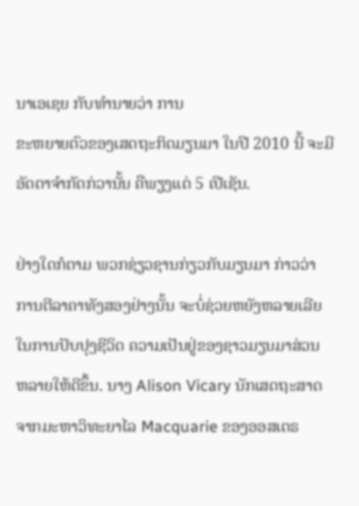ນາເອເຊຍ ກັບທໍານາຍວ່າ ການ
ຂະຫຍາຍຕົວຂອງເສດຖະກິດມຽນມາ ໃນປີ 2010 ນີ້ ຈະມີອັດຕາຈໍາກັດກ່ວານັ້ນ ຄືພຽງແຕ່ 5 ເປີເຊັນ.

ຢ່າງໃດກໍຕາມ ພວກຊ່ຽວຊານກ່ຽວກັບມຽນມາ ກ່າວວ່າ
ການຕີລາຄາທັງສອງຢ່າງນັ້ນ ຈະບໍ່ຊ່ວຍຫຍັງຫລາຍເລີຍ
ໃນການປັບປຸງຊີວິດ ຄວາມເປັນຢູ່ຂອງຊາວມຽນມາສ່ວນ
ຫລາຍໃຫ້ດີຂຶ້ນ. ນາງ Alison Vicary ນັກເສດຖະສາດ
ຈາກມະຫາວິທະຍາໄລ Macquarie ຂອງອອສເຕຣ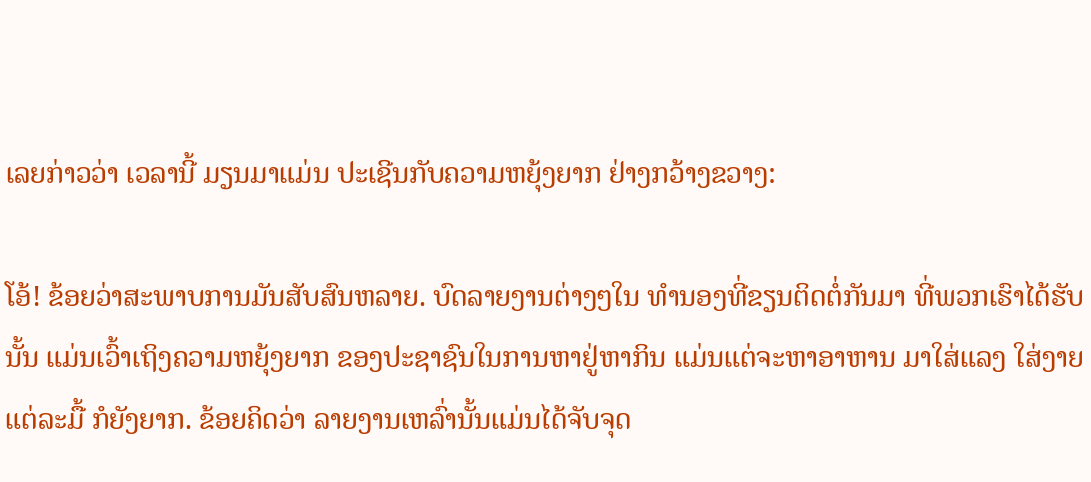ເລຍກ່າວວ່າ ເວລານີ້ ມຽນມາແມ່ນ ປະເຊີນກັບຄວາມຫຍຸ້ງຍາກ ຢ່າງກວ້າງຂວາງ:

ໂອ້! ຂ້ອຍວ່າສະພາບການມັນສັບສົນຫລາຍ. ບົດລາຍງານຕ່າງໆໃນ ທໍານອງທີ່ຂຽນຕິດຕໍ່ກັນມາ ທີ່ພວກເຮົາໄດ້ຮັບນັ້ນ ແມ່ນເວົ້າເຖິງຄວາມຫຍຸ້ງຍາກ ຂອງປະຊາຊົນໃນການຫາຢູ່ຫາກິນ ແມ່ນແຕ່ຈະຫາອາຫານ ມາໃສ່ແລງ ໃສ່ງາຍແຕ່ລະມື້ ກໍຍັງຍາກ. ຂ້ອຍຄິດວ່າ ລາຍງານເຫລົ່ານັ້ນແມ່ນໄດ້ຈັບຈຸດ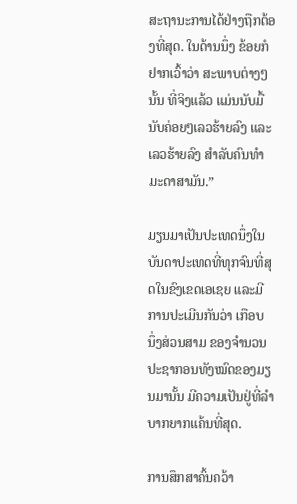ສະຖານະການໄດ້ຢ່າງຖືກຕ້ອງທີ່ສຸດ. ໃນດ້ານນຶ່ງ ຂ້ອຍກໍຢາກເວົ້າວ່າ ສະພາບຕ່າງໆນັ້ນ ທີ່ຈິງແລ້ວ ແມ່ນນັບມື້ນັບຄ່ອຍໆເລວຮ້າຍລົງ ແລະເລວຮ້າຍລົງ ສຳລັບຄົນທຳມະດາສາມັນ.”

ມຽນມາເປັນປະເທດນຶ່ງໃນບັນດາປະເທດທີ່ທຸກຈົນທີ່ສຸດໃນຂົງເຂດເອເຊຍ ແລະມີການປະເມີນກັນວ່າ ເກືອບ ນຶ່ງສ່ວນສາມ ຂອງຈໍານວນປະຊາກອນທັງໝົດຂອງມຽນມານັ້ນ ມີຄວາມເປັນຢູ່ທີ່ລໍາບາກຍາກແຄ້ນທີ່ສຸດ.

ການສຶກສາຄົ້ນຄວ້າ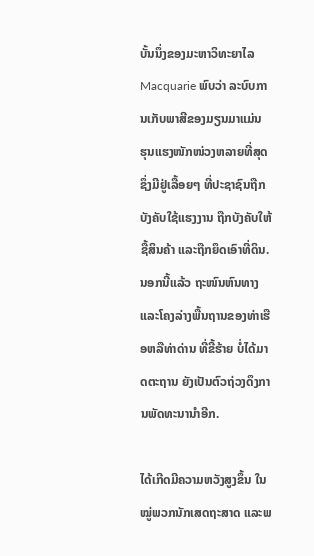ບັ້ນນຶ່ງຂອງມະຫາວິທະຍາໄລ Macquarie ພົບວ່າ ລະບົບການເກັບພາສີຂອງມຽນມາແມ່ນ ຮຸນແຮງໜັກໜ່ວງຫລາຍທີ່ສຸດ ຊຶ່ງມີຢູ່ເລື້ອຍໆ ທີ່ປະຊາຊົນຖືກບັງຄັບໃຊ້ແຮງງານ ຖືກບັງຄັບໃຫ້ຊື້ສິນຄ້າ ແລະຖືກຍຶດເອົາທີ່ດິນ. ນອກນີ້ແລ້ວ ຖະໜົນຫົນທາງ ແລະໂຄງລ່າງພື້ນຖານຂອງທ່າເຮືອຫລືທ່າດ່ານ ທີ່ຂີ້ຮ້າຍ ບໍ່ໄດ້ມາດຕະຖານ ຍັງເປັນຕົວຖ່ວງດຶງການພັດທະນານໍາອີກ.

ໄດ້ເກີດມີຄວາມຫວັງສູງຂຶ້ນ ໃນໝູ່ພວກນັກເສດຖະສາດ ແລະພ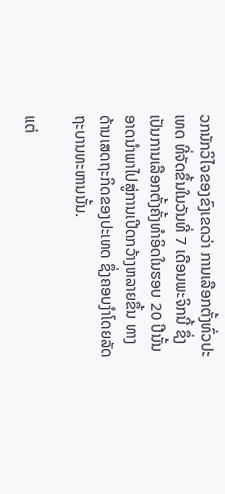ວກນັກວິໄຈຂອງຂົງເຂດວ່າ ການເລືອກຕັ້ງທົ່ວປະເທດ ທີ່ຈັດຂຶ້ນໃນວັນທີ່ 7 ເດືອນພະຈິກນີ້ ຊຶ່ງເປັນການເລືອກຕັ້ງຄັ້ງທໍາອິດໃນຮອບ 20 ປີນັ້ນ ອາດນໍາພາໄປສູ່ການເປີດກວ້າງຫລາຍຂຶ້ນ ທາງດ້ານເສດຖະກິດຂອງປະເທດ ຊຶ່ງຄອບງໍາໂດຍລັດຖະບານທະຫານນັ້ນ.

ແຕ່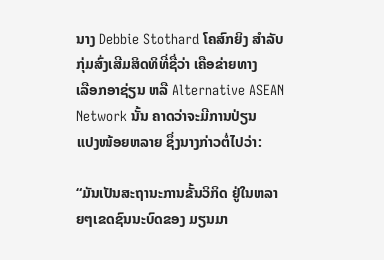ນາງ Debbie Stothard ໂຄສົກຍິງ ສໍາລັບກຸ່ມສົ່ງເສີມສິດທິທີ່ຊື່ວ່າ ເຄືອຂ່າຍທາງ
ເລືອກອາຊ່ຽນ ຫລື Alternative ASEAN Network ນັ້ນ ຄາດວ່າຈະມີການປ່ຽນ
ແປງໜ້ອຍຫລາຍ ຊຶ່ງນາງກ່າວຕໍ່ໄປວ່າ:

“ມັນເປັນສະຖານະການຂັ້ນວິກິດ ຢູ່ໃນຫລາຍໆເຂດຊົນນະບົດຂອງ ມຽນມາ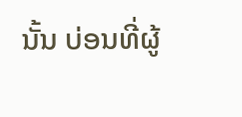ນັ້ນ ບ່ອນທີ່ຜູ້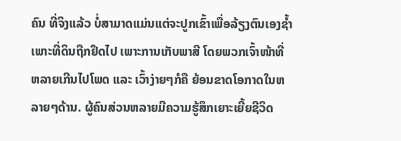ຄົນ ທີ່ຈິງແລ້ວ ບໍ່ສາມາດແມ່ນແຕ່ຈະປູກເຂົ້າເພື່ອລ້ຽງຕົນເອງຊໍ້າ ເພາະທີ່ດິນຖືກຢຶດໄປ ເພາະການເກັບພາສີ ໂດຍພວກເຈົ້າໜ້າທີ່ ຫລາຍເກີນໄປໂພດ ແລະ ເວົ້າງ່າຍໆກໍຄື ຍ້ອນຂາດໂອກາດໃນຫລາຍໆດ້ານ. ຜູ້ຄົນສ່ວນຫລາຍມີຄວາມຮູ້ສຶກເຍາະເຍີ້ຍຊີວິດ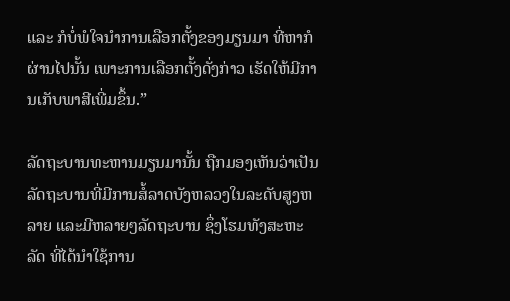ແລະ ກໍບໍ່ພໍໃຈນໍາການເລືອກຕັ້ງຂອງມຽນມາ ທີ່ຫາກໍຜ່ານໄປນັ້ນ ເພາະການເລືອກຕັ້ງດັ່ງກ່າວ ເຮັດໃຫ້ມີການເກັບພາສີເພີ່ມຂຶ້ນ.”

ລັດຖະບານທະຫານມຽນມານັ້ນ ຖືກມອງເຫັນວ່າເປັນລັດຖະບານທີ່ມີການສໍ້ລາດບັງຫລວງໃນລະດັບສູງຫລາຍ ແລະມີຫລາຍໆລັດຖະບານ ຊຶ່ງໂຮມທັງສະຫະລັດ ທີ່ໄດ້ນໍາໃຊ້ການ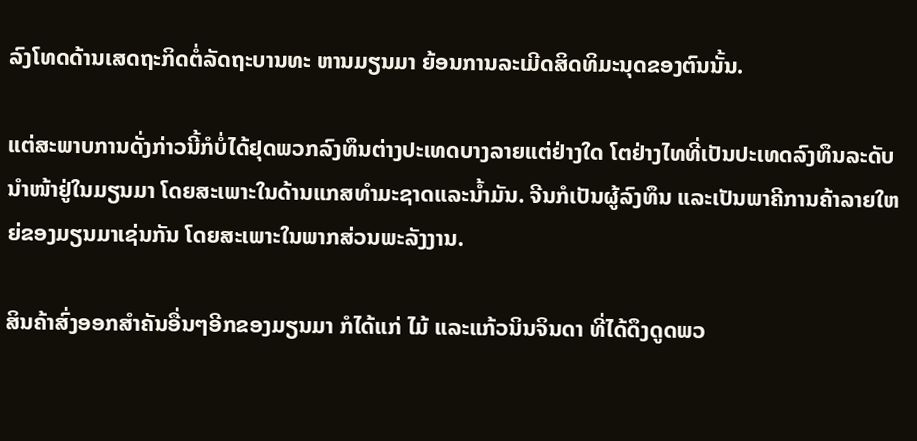ລົງໂທດດ້ານເສດຖະກິດຕໍ່ລັດຖະບານທະ ຫານມຽນມາ ຍ້ອນການລະເມີດສິດທິມະນຸດຂອງຕົນນັ້ນ.

ແຕ່ສະພາບການດັ່ງກ່າວນີ້ກໍບໍ່ໄດ້ຢຸດພວກລົງທຶນຕ່າງປະເທດບາງລາຍແຕ່ຢ່າງໃດ ໂຕຢ່າງໄທທີ່ເປັນປະເທດລົງທຶນລະດັບນໍາໜ້າຢູ່ໃນມຽນມາ ໂດຍສະເພາະໃນດ້ານແກສທໍາມະຊາດແລະນໍ້າມັນ. ຈີນກໍເປັນຜູ້ລົງທຶນ ແລະເປັນພາຄີການຄ້າລາຍໃຫຍ່ຂອງມຽນມາເຊ່ນກັນ ໂດຍສະເພາະໃນພາກສ່ວນພະລັງງານ.

ສິນຄ້າສົ່ງອອກສໍາຄັນອື່ນໆອີກຂອງມຽນມາ ກໍໄດ້ແກ່ ໄມ້ ແລະແກ້ວນິນຈິນດາ ທີ່ໄດ້ດຶງດູດພວ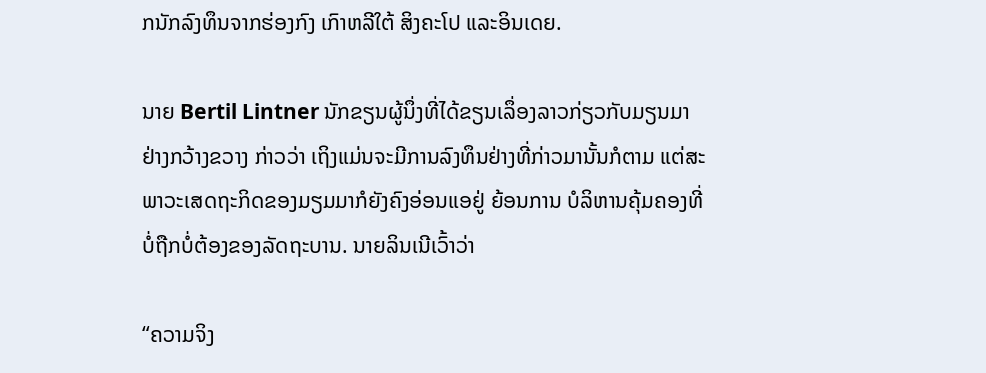ກນັກລົງທຶນຈາກຮ່ອງກົງ ເກົາຫລີໃຕ້ ສິງຄະໂປ ແລະອິນເດຍ.

ນາຍ Bertil Lintner ນັກຂຽນຜູ້ນຶ່ງທີ່ໄດ້ຂຽນເລຶ່ອງລາວກ່ຽວກັບມຽນມາ ຢ່າງກວ້າງຂວາງ ກ່າວວ່າ ເຖິງແມ່ນຈະມີການລົງທຶນຢ່າງທີ່ກ່າວມານັ້ນກໍຕາມ ແຕ່ສະພາວະເສດຖະກິດຂອງມຽມມາກໍຍັງຄົງອ່ອນແອຢູ່ ຍ້ອນການ ບໍລິຫານຄຸ້ມຄອງທີ່ບໍ່ຖືກບໍ່ຕ້ອງຂອງລັດຖະບານ. ນາຍລິນເນີເວົ້າວ່າ

“ຄວາມຈິງ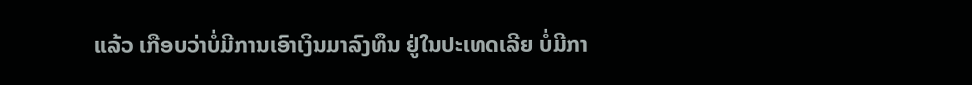ແລ້ວ ເກືອບວ່າບໍ່ມີການເອົາເງິນມາລົງທຶນ ຢູ່ໃນປະເທດເລີຍ ບໍ່ມີກາ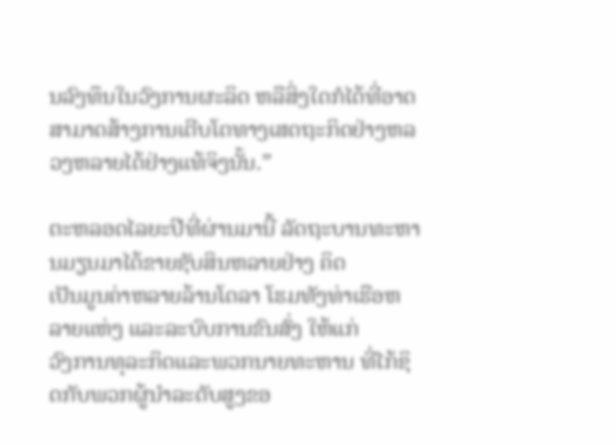ນລົງທຶນໃນວົງການຜະລິດ ຫລືສິ່ງໃດກໍໄດ້ທີ່ອາດສາມາດສ້າງການເຕີບໂຕທາງເສດຖະກິດຢ່າງຫລວງຫລາຍໄດ້ຢ່າງແທ້ຈິງນັ້ນ.”

ຕະຫລອດໄລຍະປີທີ່ຜ່ານມານີ້ ລັດຖະບານທະຫານມຽນມາໄດ້ຂາຍຊັບສິນຫລາຍຢ່າງ ຄິດ
ເປັນມູນຄ່າຫລາຍລ້ານໂດລາ ໂຮມທັງທ່າເຮືອຫລາຍແຫ່ງ ແລະລະບົບການຂົນສົ່ງ ໃຫ້ແກ່
ວົງການທຸລະກິດແລະພວກນາຍທະຫານ ທີ່ໄກ້ຊິດກັບພວກຜູ້ນໍາລະດັບສູງຂອ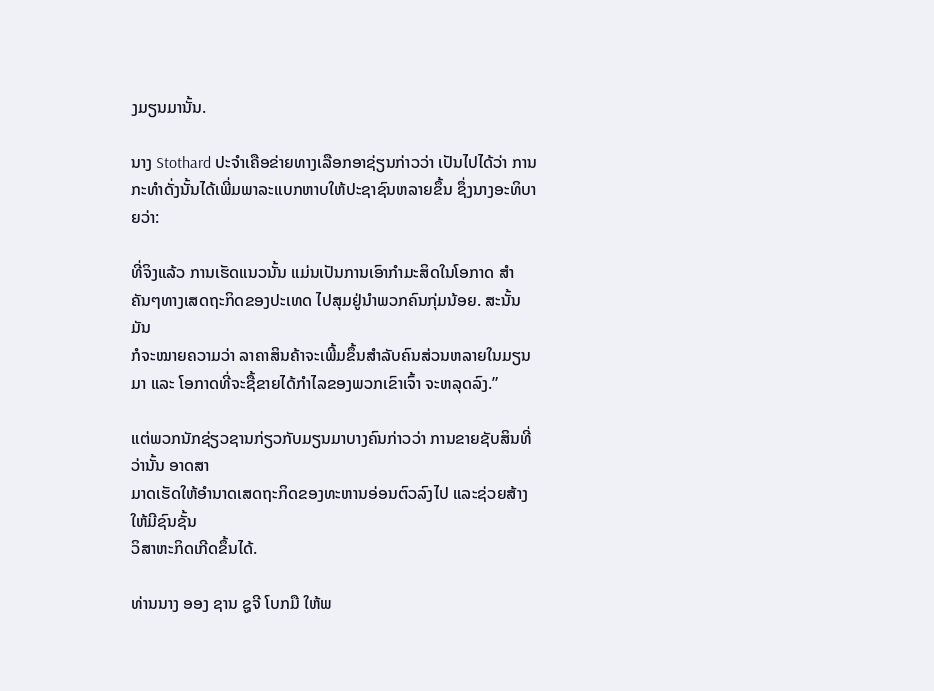ງມຽນມານັ້ນ.

ນາງ Stothard ປະຈໍາເຄືອຂ່າຍທາງເລືອກອາຊ່ຽນກ່າວວ່າ ເປັນໄປໄດ້ວ່າ ການກະທໍາດັ່ງນັ້ນໄດ້ເພີ່ມພາລະແບກຫາບໃຫ້ປະຊາຊົນຫລາຍຂຶ້ນ ຊຶ່ງນາງອະທິບາຍວ່າ:

ທີ່ຈິງແລ້ວ ການເຮັດແນວນັ້ນ ແມ່ນເປັນການເອົາກຳມະສິດໃນໂອກາດ ສໍາ
ຄັນໆທາງເສດຖະກິດຂອງປະເທດ ໄປສຸມຢູ່ນໍາພວກຄົນກຸ່ມນ້ອຍ. ສະນັ້ນ ມັນ
ກໍຈະໝາຍຄວາມວ່າ ລາຄາສິນຄ້າຈະເພີ້ມຂຶ້ນສຳລັບຄົນສ່ວນຫລາຍໃນມຽນ
ມາ ແລະ ໂອກາດທີ່ຈະຊື້ຂາຍໄດ້ກຳໄລຂອງພວກເຂົາເຈົ້າ ຈະຫລຸດລົງ.”

ແຕ່ພວກນັກຊ່ຽວຊານກ່ຽວກັບມຽນມາບາງຄົນກ່າວວ່າ ການຂາຍຊັບສິນທີ່ວ່ານັ້ນ ອາດສາ
ມາດເຮັດໃຫ້ອໍານາດເສດຖະກິດຂອງທະຫານອ່ອນຕົວລົງໄປ ແລະຊ່ວຍສ້າງໃຫ້ມີຊົນຊັ້ນ
ວິສາຫະກິດເກີດຂຶ້ນໄດ້.

ທ່ານນາງ ອອງ ຊານ ຊູຈີ ໂບກມື ໃຫ້ພ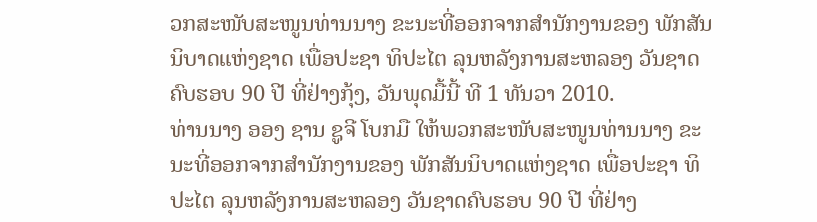ວກສະໜັບສະໜູນທ່ານນາງ ຂະນະທີ່ອອກຈາກສໍານັກງານຂອງ ພັກສັນນິບາດແຫ່ງຊາດ ເພື່ອປະຊາ ທິປະໄຕ ລຸນຫລັງການສະຫລອງ ວັນຊາດຄົບຮອບ 90 ປີ ທີ່ຢ່າງກຸ້ງ, ວັນພຸດມື້ນີ້ ທີ 1 ທັນວາ 2010.
ທ່ານນາງ ອອງ ຊານ ຊູຈີ ໂບກມື ໃຫ້ພວກສະໜັບສະໜູນທ່ານນາງ ຂະນະທີ່ອອກຈາກສໍານັກງານຂອງ ພັກສັນນິບາດແຫ່ງຊາດ ເພື່ອປະຊາ ທິປະໄຕ ລຸນຫລັງການສະຫລອງ ວັນຊາດຄົບຮອບ 90 ປີ ທີ່ຢ່າງ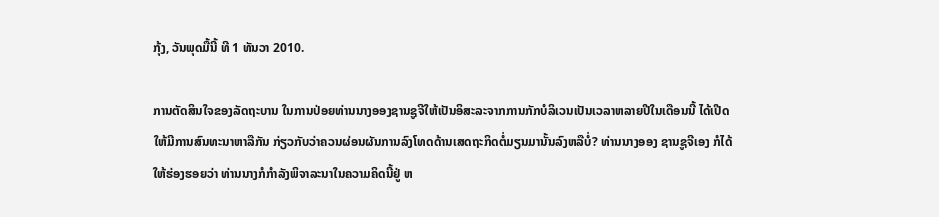ກຸ້ງ, ວັນພຸດມື້ນີ້ ທີ 1 ທັນວາ 2010.

ການຕັດສິນໃຈຂອງລັດຖະບານ ໃນການປ່ອຍທ່ານນາງອອງຊານຊູຈີໃຫ້ເປັນອິສະລະຈາກການກັກບໍລິເວນເປັນເວລາຫລາຍປີໃນເດືອນນີ້ ໄດ້ເປີດໃຫ້ມີການສົນທະນາຫາລືກັນ ກ່ຽວກັບວ່າຄວນຜ່ອນຜັນການລົງໂທດດ້ານເສດຖະກິດຕໍ່ມຽນມານັ້ນລົງຫລືບໍ່? ທ່ານນາງອອງ ຊານຊູຈີເອງ ກໍໄດ້ໃຫ້ຮ່ອງຮອຍວ່າ ທ່ານນາງກໍກໍາລັງພິຈາລະນາໃນຄວາມຄິດນີ້ຢູ່ ຫ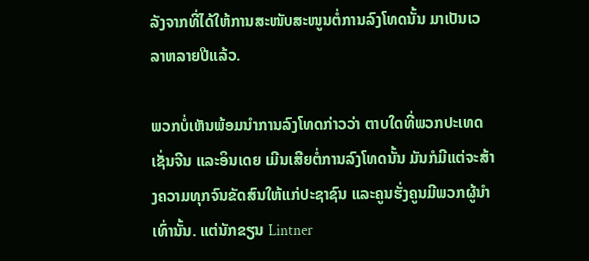ລັງຈາກທີ່ໄດ້ໃຫ້ການສະໜັບສະໜູນຕໍ່ການລົງໂທດນັ້ນ ມາເປັນເວລາຫລາຍປີແລ້ວ.

ພວກບໍ່ເຫັນພ້ອມນໍາການລົງໂທດກ່າວວ່າ ຕາບໃດທີ່ພວກປະເທດ ເຊັ່ນຈີນ ແລະອິນເດຍ ເມີນເສີຍຕໍ່ການລົງໂທດນັ້ນ ມັນກໍມີແຕ່ຈະສ້າງຄວາມທຸກຈົນຂັດສົນໃຫ້ແກ່ປະຊາຊົນ ແລະຄູນຮັ່ງຄູນມີພວກຜູ້ນໍາເທົ່ານັ້ນ. ແຕ່ນັກຂຽນ Lintner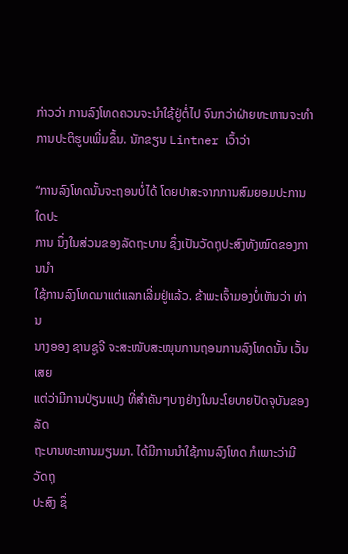ກ່າວວ່າ ການລົງໂທດຄວນຈະນໍາໃຊ້ຢູ່ຕໍ່ໄປ ຈົນກວ່າຝ່າຍທະຫານຈະທໍາການປະຕິຮູບເພີ່ມຂຶ້ນ. ນັກຂຽນ Lintner ເວົ້າວ່າ

“ການລົງໂທດນັ້ນຈະຖອນບໍ່ໄດ້ ໂດຍປາສະຈາກການສົມຍອມປະການໃດປະ
ການ ນຶ່ງໃນສ່ວນຂອງລັດຖະບານ ຊຶ່ງເປັນວັດຖຸປະສົງທັງໝົດຂອງການນໍາ
ໃຊ້ການລົງໂທດມາແຕ່ແລກເລີ່ມຢູ່ແລ້ວ. ຂ້າພະເຈົ້າມອງບໍ່ເຫັນວ່າ ທ່ານ
ນາງອອງ ຊານຊູຈີ ຈະສະໜັບສະໜຸນການຖອນການລົງໂທດນັ້ນ ເວັ້ນເສຍ
ແຕ່ວ່າມີການປ່ຽນແປງ ທີ່ສໍາຄັນໆບາງຢ່າງໃນນະໂຍບາຍປັດຈຸບັນຂອງລັດ
ຖະບານທະຫານມຽນມາ. ໄດ້ມີການນໍາໃຊ້ການລົງໂທດ ກໍເພາະວ່າມີວັດຖຸ
ປະສົງ ຊຶ່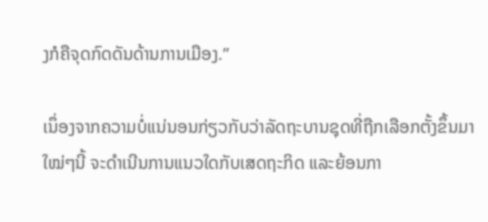ງກໍຄືຈຸດກົດດັນດ້ານການເມືອງ.”

ເນຶ່ອງຈາກຄວາມບໍ່ແນ່ນອນກ່ຽວກັບວ່າລັດຖະບານຊຸດທີ່ຖືກເລືອກຕັ້ງຂຶ້ນມາໃໝ່ໆນີ້ ຈະດໍາເນີນການແນວໃດກັບເສດຖະກິດ ແລະຍ້ອນກາ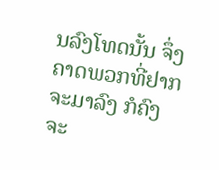ນລົງໂທດນັ້ນ ຈຶ່ງຄາດພວກທີ່ຢາກຈະມາລົງ ກໍຄົງຈະ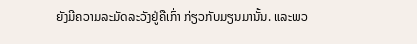ຍັງມີຄວາມລະມັດລະວັງຢູ່ຄືເກົ່າ ກ່ຽວກັບມຽນມານັ້ນ. ແລະພວ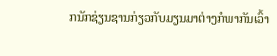ກນັກຊ່ຽນຊານກ່ຽວກັບມຽນມາຕ່າງກໍພາກັນເວົ້າ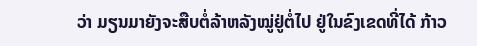ວ່າ ມຽນມາຍັງຈະສືບຕໍ່ລ້າຫລັງໝູ່ຢູ່ຕໍ່ໄປ ຢູ່ໃນຂົງເຂດທີ່ໄດ້ ກ້າວ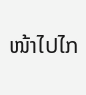ໜ້າໄປໄກ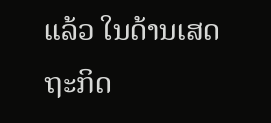ແລ້ວ ໃນດ້ານເສດຖະກິດ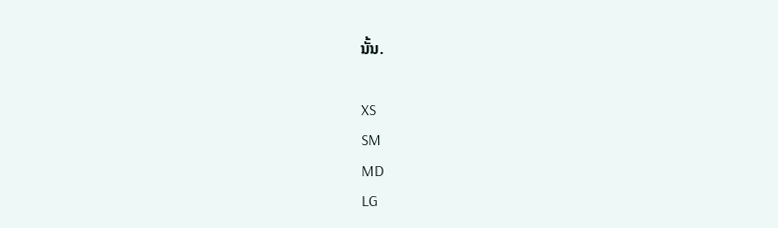ນັ້ນ.

XS
SM
MD
LG